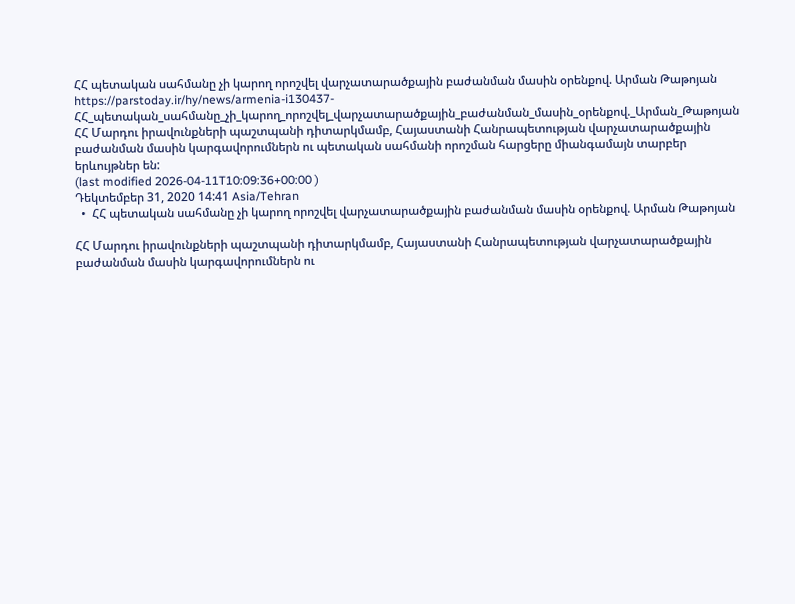ՀՀ պետական սահմանը չի կարող որոշվել վարչատարածքային բաժանման մասին օրենքով. Արման Թաթոյան
https://parstoday.ir/hy/news/armenia-i130437-ՀՀ_պետական_սահմանը_չի_կարող_որոշվել_վարչատարածքային_բաժանման_մասին_օրենքով._Արման_Թաթոյան
ՀՀ Մարդու իրավունքների պաշտպանի դիտարկմամբ, Հայաստանի Հանրապետության վարչատարածքային բաժանման մասին կարգավորումներն ու պետական սահմանի որոշման հարցերը միանգամայն տարբեր երևույթներ են:
(last modified 2026-04-11T10:09:36+00:00 )
Դեկտեմբեր 31, 2020 14:41 Asia/Tehran
  •  ՀՀ պետական սահմանը չի կարող որոշվել վարչատարածքային բաժանման մասին օրենքով. Արման Թաթոյան

ՀՀ Մարդու իրավունքների պաշտպանի դիտարկմամբ, Հայաստանի Հանրապետության վարչատարածքային բաժանման մասին կարգավորումներն ու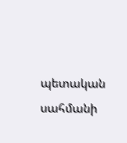պետական սահմանի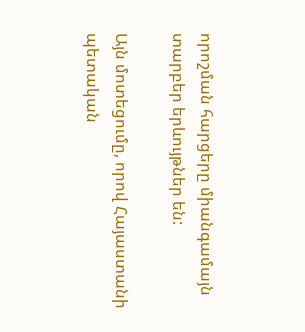որոշման հարցերը միանգամայն տարբեր երևույթներ են:

Այն մոտեցումը, որով Հայաստանի պետական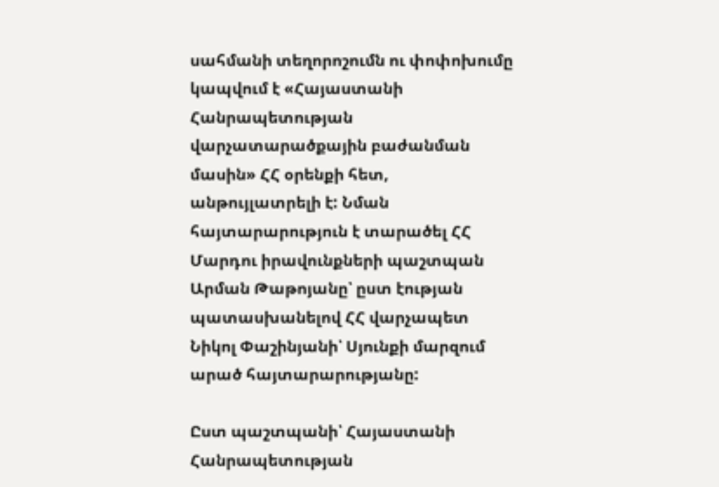սահմանի տեղորոշումն ու փոփոխումը կապվում է «Հայաստանի Հանրապետության վարչատարածքային բաժանման մասին» ՀՀ օրենքի հետ, անթույլատրելի է: Նման հայտարարություն է տարածել ՀՀ Մարդու իրավունքների պաշտպան Արման Թաթոյանը՝ ըստ էության պատասխանելով ՀՀ վարչապետ Նիկոլ Փաշինյանի՝ Սյունքի մարզում արած հայտարարությանը:

Ըստ պաշտպանի՝ Հայաստանի Հանրապետության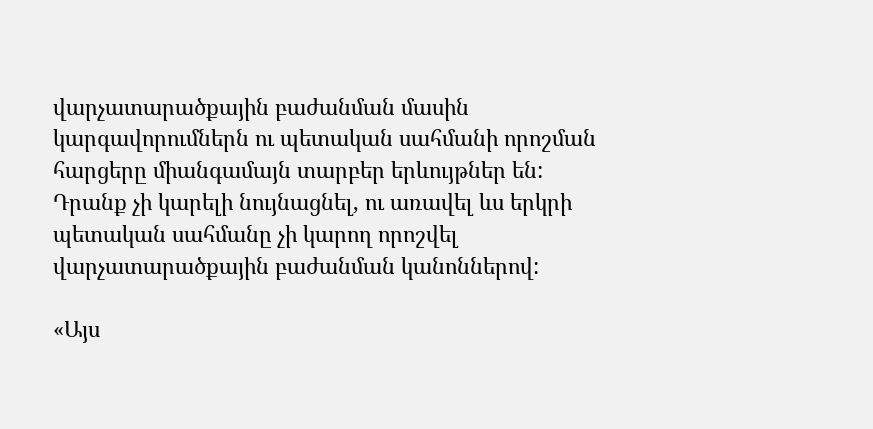վարչատարածքային բաժանման մասին կարգավորումներն ու պետական սահմանի որոշման հարցերը միանգամայն տարբեր երևույթներ են: Դրանք չի կարելի նույնացնել, ու առավել ևս երկրի պետական սահմանը չի կարող որոշվել վարչատարածքային բաժանման կանոններով:

«Այս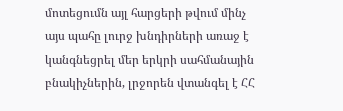մոտեցումն այլ հարցերի թվում մինչ այս պահը լուրջ խնդիրների առաջ է կանգնեցրել մեր երկրի սահմանային բնակիչներին, լրջորեն վտանգել է ՀՀ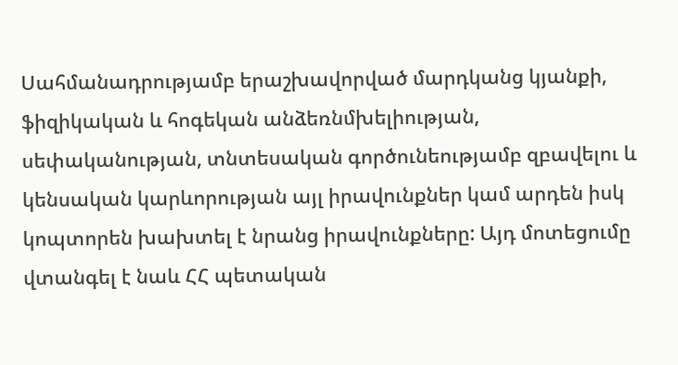Սահմանադրությամբ երաշխավորված մարդկանց կյանքի, ֆիզիկական և հոգեկան անձեռնմխելիության, սեփականության, տնտեսական գործունեությամբ զբավելու և կենսական կարևորության այլ իրավունքներ կամ արդեն իսկ կոպտորեն խախտել է նրանց իրավունքները: Այդ մոտեցումը վտանգել է նաև ՀՀ պետական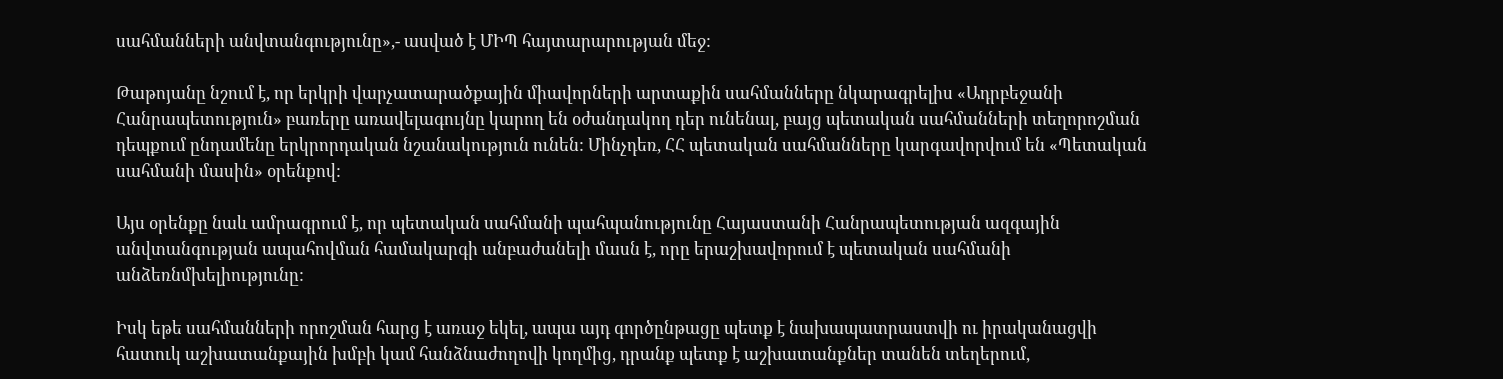սահմանների անվտանգությունը»,- ասված է ՄԻՊ հայտարարության մեջ:

Թաթոյանը նշում է, որ երկրի վարչատարածքային միավորների արտաքին սահմանները նկարագրելիս «Ադրբեջանի Հանրապետություն» բառերը առավելագույնը կարող են օժանդակող դեր ունենալ, բայց պետական սահմանների տեղորոշման դեպքում ընդամենը երկրորդական նշանակություն ունեն: Մինչդեռ, ՀՀ պետական սահմանները կարգավորվում են «Պետական սահմանի մասին» օրենքով:

Այս օրենքը նաև ամրագրում է, որ պետական սահմանի պահպանությունը Հայաստանի Հանրապետության ազգային անվտանգության ապահովման համակարգի անբաժանելի մասն է, որը երաշխավորում է պետական սահմանի անձեռնմխելիությունը:

Իսկ եթե սահմանների որոշման հարց է առաջ եկել, ապա այդ գործընթացը պետք է նախապատրաստվի ու իրականացվի հատուկ աշխատանքային խմբի կամ հանձնաժողովի կողմից, դրանք պետք է աշխատանքներ տանեն տեղերում,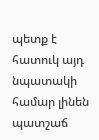պետք է հատուկ այդ նպատակի համար լինեն պատշաճ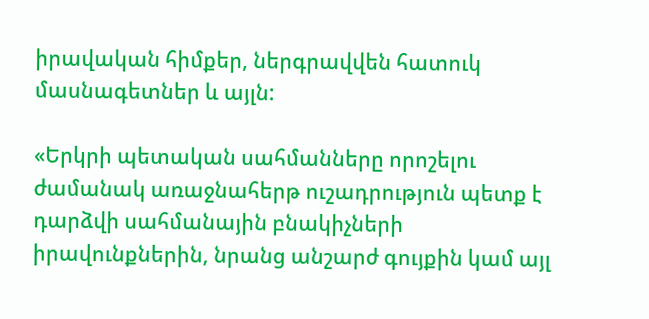իրավական հիմքեր, ներգրավվեն հատուկ մասնագետներ և այլն:

«Երկրի պետական սահմանները որոշելու ժամանակ առաջնահերթ ուշադրություն պետք է դարձվի սահմանային բնակիչների իրավունքներին, նրանց անշարժ գույքին կամ այլ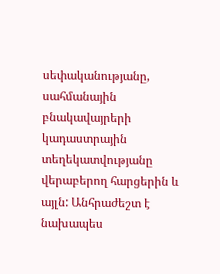սեփականությանը, սահմանային բնակավայրերի կադաստրային տեղեկատվությանը վերաբերող հարցերին և այլն: Անհրաժեշտ է նախապես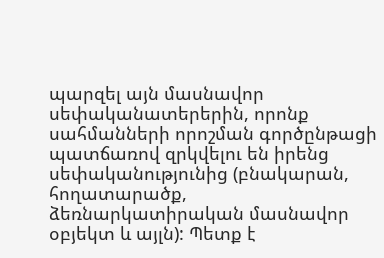պարզել այն մասնավոր սեփականատերերին, որոնք սահմանների որոշման գործընթացի պատճառով զրկվելու են իրենց սեփականությունից (բնակարան, հողատարածք, ձեռնարկատիրական մասնավոր օբյեկտ և այլն): Պետք է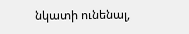նկատի ունենալ,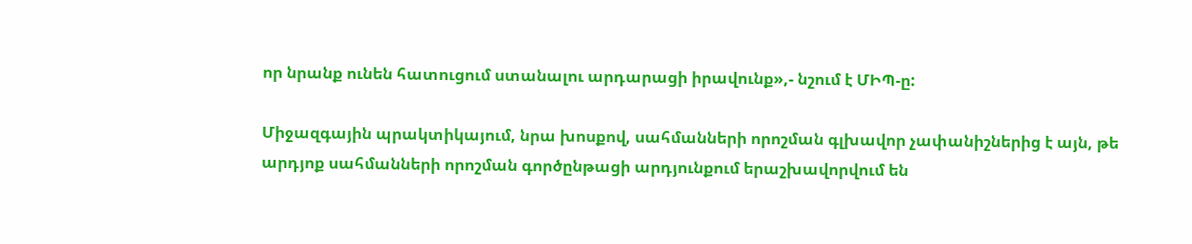որ նրանք ունեն հատուցում ստանալու արդարացի իրավունք»,- նշում է ՄԻՊ-ը:

Միջազգային պրակտիկայում, նրա խոսքով, սահմանների որոշման գլխավոր չափանիշներից է այն, թե արդյոք սահմանների որոշման գործընթացի արդյունքում երաշխավորվում են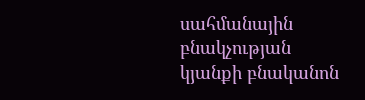սահմանային բնակչության կյանքի բնականոն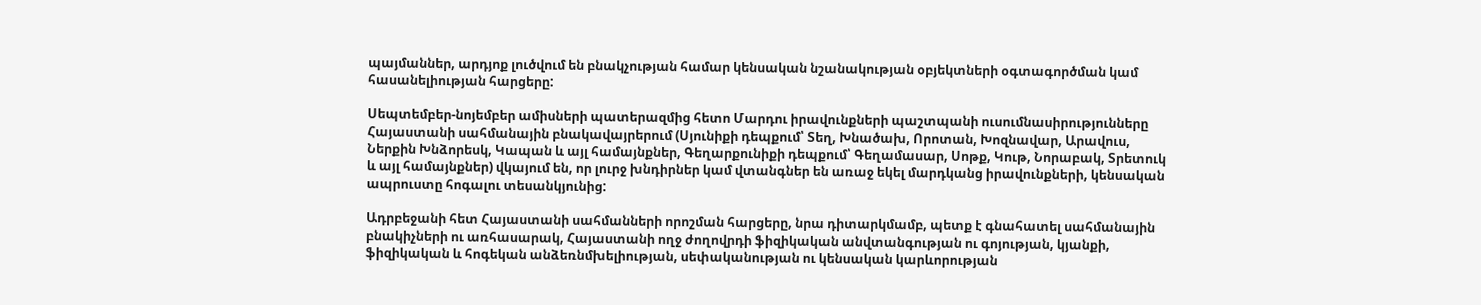պայմաններ, արդյոք լուծվում են բնակչության համար կենսական նշանակության օբյեկտների օգտագործման կամ հասանելիության հարցերը:

Սեպտեմբեր-նոյեմբեր ամիսների պատերազմից հետո Մարդու իրավունքների պաշտպանի ուսումնասիրությունները Հայաստանի սահմանային բնակավայրերում (Սյունիքի դեպքում՝ Տեղ, Խնածախ, Որոտան, Խոզնավար, Արավուս, Ներքին Խնձորեսկ, Կապան և այլ համայնքներ, Գեղարքունիքի դեպքում՝ Գեղամասար, Սոթք, Կութ, Նորաբակ, Տրետուկ և այլ համայնքներ) վկայում են, որ լուրջ խնդիրներ կամ վտանգներ են առաջ եկել մարդկանց իրավունքների, կենսական ապրուստը հոգալու տեսանկյունից:

Ադրբեջանի հետ Հայաստանի սահմանների որոշման հարցերը, նրա դիտարկմամբ, պետք է գնահատել սահմանային բնակիչների ու առհասարակ, Հայաստանի ողջ ժողովրդի ֆիզիկական անվտանգության ու գոյության, կյանքի, ֆիզիկական և հոգեկան անձեռնմխելիության, սեփականության ու կենսական կարևորության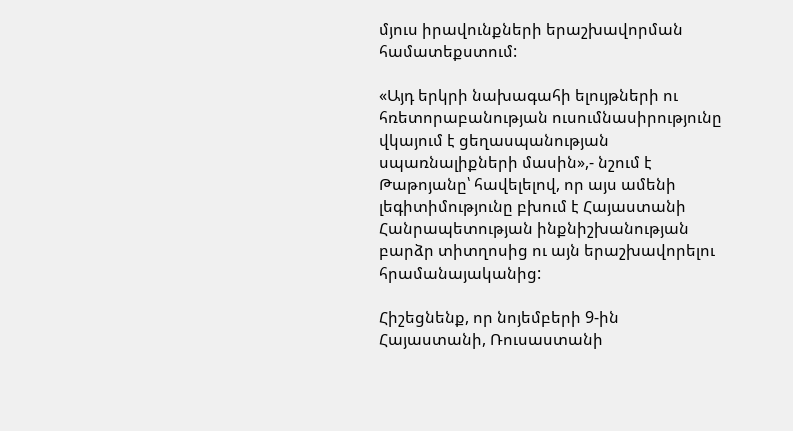մյուս իրավունքների երաշխավորման համատեքստում:

«Այդ երկրի նախագահի ելույթների ու հռետորաբանության ուսումնասիրությունը վկայում է ցեղասպանության սպառնալիքների մասին»,- նշում է Թաթոյանը՝ հավելելով, որ այս ամենի լեգիտիմությունը բխում է Հայաստանի Հանրապետության ինքնիշխանության բարձր տիտղոսից ու այն երաշխավորելու հրամանայականից:

Հիշեցնենք, որ նոյեմբերի 9-ին Հայաստանի, Ռուսաստանի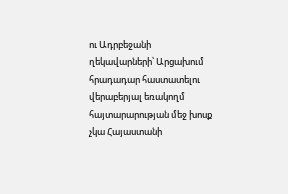ու Ադրբեջանի ղեկավարների՝ Արցախում հրադադար հաստատելու վերաբերյալ եռակողմ հայտարարության մեջ խոսք չկա Հայաստանի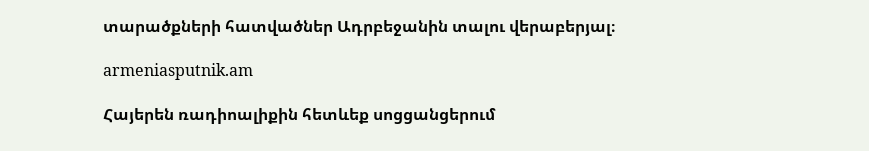տարածքների հատվածներ Ադրբեջանին տալու վերաբերյալ։

armeniasputnik.am

Հայերեն ռադիոալիքին հետևեք սոցցանցերում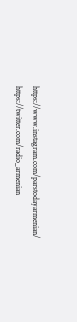https://www.instagram.com/parstodayarmenian/
https://twitter.com/radio_armenian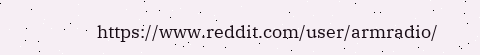https://www.reddit.com/user/armradio/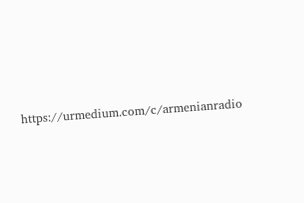https://urmedium.com/c/armenianradio